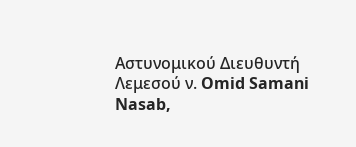Αστυνομικού Διευθυντή Λεμεσού ν. Omid Samani Nasab,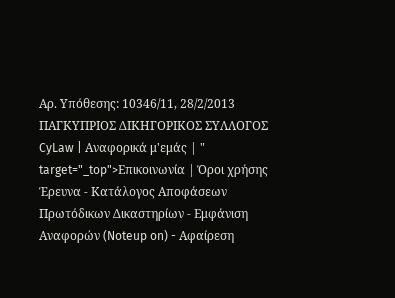Αρ. Υπόθεσης: 10346/11, 28/2/2013 ΠΑΓΚΥΠΡΙΟΣ ΔΙΚΗΓΟΡΙΚΟΣ ΣΥΛΛΟΓΟΣ CyLaw | Αναφορικά μ'εμάς | " target="_top">Επικοινωνία | Όροι χρήσης Έρευνα - Κατάλογος Αποφάσεων Πρωτόδικων Δικαστηρίων - Εμφάνιση Αναφορών (Noteup on) - Αφαίρεση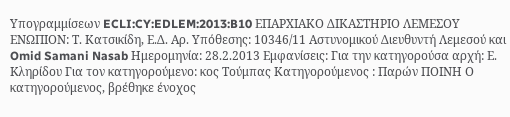Υπογραμμίσεων ECLI:CY:EDLEM:2013:B10 ΕΠΑΡΧΙΑΚΟ ΔΙΚΑΣΤΗΡΙΟ ΛΕΜΕΣΟΥ ΕΝΩΠΙΟΝ: Τ. Κατσικίδη, Ε.Δ. Αρ. Υπόθεσης: 10346/11 Αστυνομικού Διευθυντή Λεμεσού και Omid Samani Nasab Ημερομηνία: 28.2.2013 Εμφανίσεις: Για την κατηγορούσα αρχή: Ε. Kληρίδου Για τον κατηγορούμενο: κος Τούμπας Κατηγορούμενος : Παρών ΠΟΙΝΗ Ο κατηγορούμενος, βρέθηκε ένοχος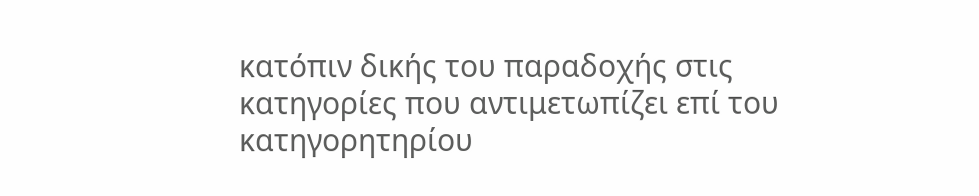κατόπιν δικής του παραδοχής στις κατηγορίες που αντιμετωπίζει επί του κατηγορητηρίου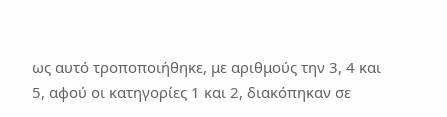ως αυτό τροποποιήθηκε, με αριθμούς την 3, 4 και 5, αφού οι κατηγορίες 1 και 2, διακόπηκαν σε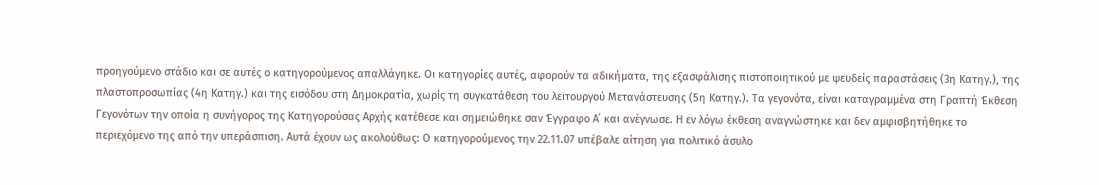προηγούμενο στάδιο και σε αυτές ο κατηγορούμενος απαλλάγηκε. Οι κατηγορίες αυτές, αφορούν τα αδικήματα, της εξασφάλισης πιστοποιητικού με ψευδείς παραστάσεις (3η Κατηγ.), της πλαστοπροσωπίας (4η Κατηγ.) και της εισόδου στη Δημοκρατία, χωρίς τη συγκατάθεση του λειτουργού Μετανάστευσης (5η Κατηγ.). Τα γεγονότα, είναι καταγραμμένα στη Γραπτή Έκθεση Γεγονότων την οποία η συνήγορος της Κατηγορούσας Αρχής κατέθεσε και σημειώθηκε σαν Έγγραφο Α΄ και ανέγνωσε. Η εν λόγω έκθεση αναγνώστηκε και δεν αμφισβητήθηκε το περιεχόμενο της από την υπεράσπιση. Αυτά έχουν ως ακολούθως: Ο κατηγορούμενος την 22.11.07 υπέβαλε αίτηση για πολιτικό άσυλο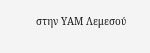στην ΥΑΜ Λεμεσού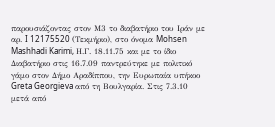παρουσιάζοντας στον Μ3 το διαβατήριο του Ιράν με αρ. I 12175520 (Τεκμήριο), στο όνομα Mohsen Mashhadi Karimi, Η.Γ. 18.11.75 και με το ίδιο Διαβατήριο στις 16.7.09 παντρεύτηκε με πολιτικό γάμο στον Δήμο Αραδίππου, την Ευρωπαία υπήκοο Greta Georgieva από τη Βουλγαρία. Στις 7.3.10 μετά από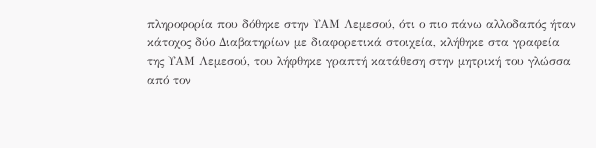πληροφορία που δόθηκε στην ΥΑΜ Λεμεσού, ότι ο πιο πάνω αλλοδαπός ήταν κάτοχος δύο Διαβατηρίων με διαφορετικά στοιχεία, κλήθηκε στα γραφεία της ΥΑΜ Λεμεσού, του λήφθηκε γραπτή κατάθεση στην μητρική του γλώσσα από τον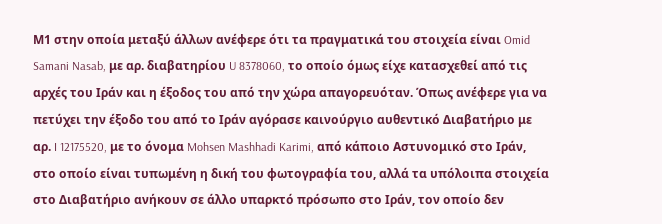Μ1 στην οποία μεταξύ άλλων ανέφερε ότι τα πραγματικά του στοιχεία είναι Omid Samani Nasab, με αρ. διαβατηρίου U 8378060, το οποίο όμως είχε κατασχεθεί από τις αρχές του Ιράν και η έξοδος του από την χώρα απαγορευόταν. Όπως ανέφερε για να πετύχει την έξοδο του από το Ιράν αγόρασε καινούργιο αυθεντικό Διαβατήριο με αρ. I 12175520, με το όνομα Mohsen Mashhadi Karimi, από κάποιο Αστυνομικό στο Ιράν, στο οποίο είναι τυπωμένη η δική του φωτογραφία του, αλλά τα υπόλοιπα στοιχεία στο Διαβατήριο ανήκουν σε άλλο υπαρκτό πρόσωπο στο Ιράν, τον οποίο δεν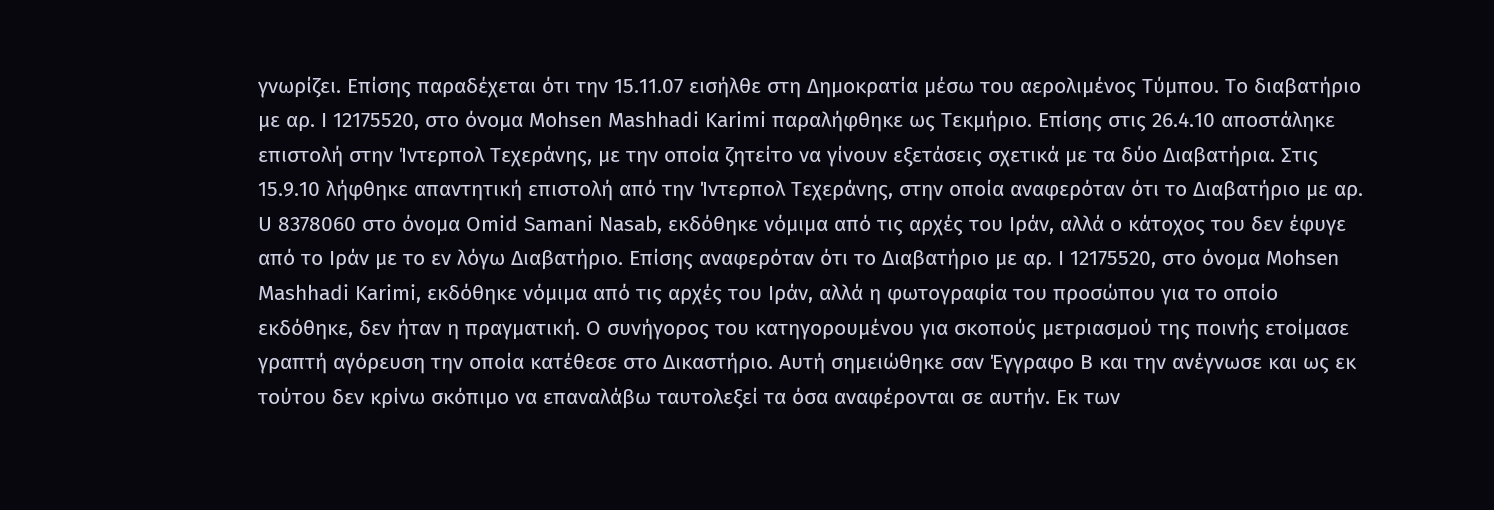γνωρίζει. Επίσης παραδέχεται ότι την 15.11.07 εισήλθε στη Δημοκρατία μέσω του αερολιμένος Τύμπου. Το διαβατήριο με αρ. I 12175520, στο όνομα Mohsen Mashhadi Karimi παραλήφθηκε ως Τεκμήριο. Επίσης στις 26.4.10 αποστάληκε επιστολή στην Ίντερπολ Τεχεράνης, με την οποία ζητείτο να γίνουν εξετάσεις σχετικά με τα δύο Διαβατήρια. Στις 15.9.10 λήφθηκε απαντητική επιστολή από την Ίντερπολ Τεχεράνης, στην οποία αναφερόταν ότι το Διαβατήριο με αρ. U 8378060 στο όνομα Omid Samani Nasab, εκδόθηκε νόμιμα από τις αρχές του Ιράν, αλλά ο κάτοχος του δεν έφυγε από το Ιράν με το εν λόγω Διαβατήριο. Επίσης αναφερόταν ότι το Διαβατήριο με αρ. I 12175520, στο όνομα Mohsen Mashhadi Karimi, εκδόθηκε νόμιμα από τις αρχές του Ιράν, αλλά η φωτογραφία του προσώπου για το οποίο εκδόθηκε, δεν ήταν η πραγματική. Ο συνήγορος του κατηγορουμένου για σκοπούς μετριασμού της ποινής ετοίμασε γραπτή αγόρευση την οποία κατέθεσε στο Δικαστήριο. Αυτή σημειώθηκε σαν Έγγραφο Β και την ανέγνωσε και ως εκ τούτου δεν κρίνω σκόπιμο να επαναλάβω ταυτολεξεί τα όσα αναφέρονται σε αυτήν. Εκ των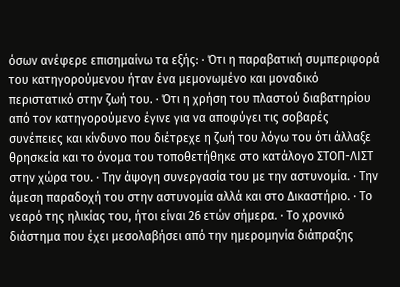όσων ανέφερε επισημαίνω τα εξής: · Ότι η παραβατική συμπεριφορά του κατηγορούμενου ήταν ένα μεμονωμένο και μοναδικό περιστατικό στην ζωή του. · Ότι η χρήση του πλαστού διαβατηρίου από τον κατηγορούμενο έγινε για να αποφύγει τις σοβαρές συνέπειες και κίνδυνο που διέτρεχε η ζωή του λόγω του ότι άλλαξε θρησκεία και το όνομα του τοποθετήθηκε στο κατάλογο ΣΤΟΠ-ΛΙΣΤ στην χώρα του. · Την άψογη συνεργασία του με την αστυνομία. · Την άμεση παραδοχή του στην αστυνομία αλλά και στο Δικαστήριο. · Το νεαρό της ηλικίας του, ήτοι είναι 26 ετών σήμερα. · Το χρονικό διάστημα που έχει μεσολαβήσει από την ημερομηνία διάπραξης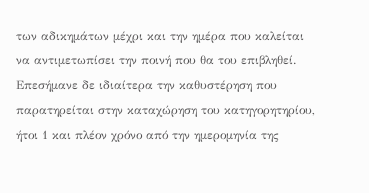των αδικημάτων μέχρι και την ημέρα που καλείται να αντιμετωπίσει την ποινή που θα του επιβληθεί. Επεσήμανε δε ιδιαίτερα την καθυστέρηση που παρατηρείται στην καταχώρηση του κατηγορητηρίου, ήτοι 1 και πλέον χρόνο από την ημερομηνία της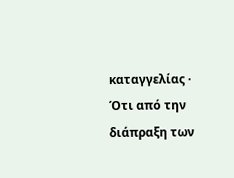καταγγελίας · Ότι από την διάπραξη των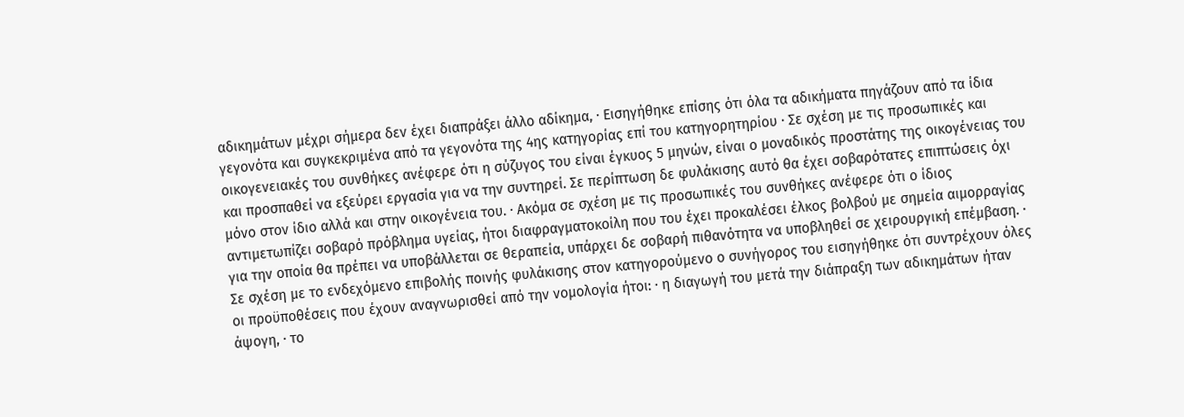αδικημάτων μέχρι σήμερα δεν έχει διαπράξει άλλο αδίκημα, · Εισηγήθηκε επίσης ότι όλα τα αδικήματα πηγάζουν από τα ίδια γεγονότα και συγκεκριμένα από τα γεγονότα της 4ης κατηγορίας επί του κατηγορητηρίου · Σε σχέση με τις προσωπικές και οικογενειακές του συνθήκες ανέφερε ότι η σύζυγος του είναι έγκυος 5 μηνών, είναι ο μοναδικός προστάτης της οικογένειας του και προσπαθεί να εξεύρει εργασία για να την συντηρεί. Σε περίπτωση δε φυλάκισης αυτό θα έχει σοβαρότατες επιπτώσεις όχι μόνο στον ίδιο αλλά και στην οικογένεια του. · Ακόμα σε σχέση με τις προσωπικές του συνθήκες ανέφερε ότι ο ίδιος αντιμετωπίζει σοβαρό πρόβλημα υγείας, ήτοι διαφραγματοκοίλη που του έχει προκαλέσει έλκος βολβού με σημεία αιμορραγίας για την οποία θα πρέπει να υποβάλλεται σε θεραπεία, υπάρχει δε σοβαρή πιθανότητα να υποβληθεί σε χειρουργική επέμβαση. · Σε σχέση με το ενδεχόμενο επιβολής ποινής φυλάκισης στον κατηγορούμενο ο συνήγορος του εισηγήθηκε ότι συντρέχουν όλες οι προϋποθέσεις που έχουν αναγνωρισθεί από την νομολογία ήτοι: · η διαγωγή του μετά την διάπραξη των αδικημάτων ήταν άψογη, · το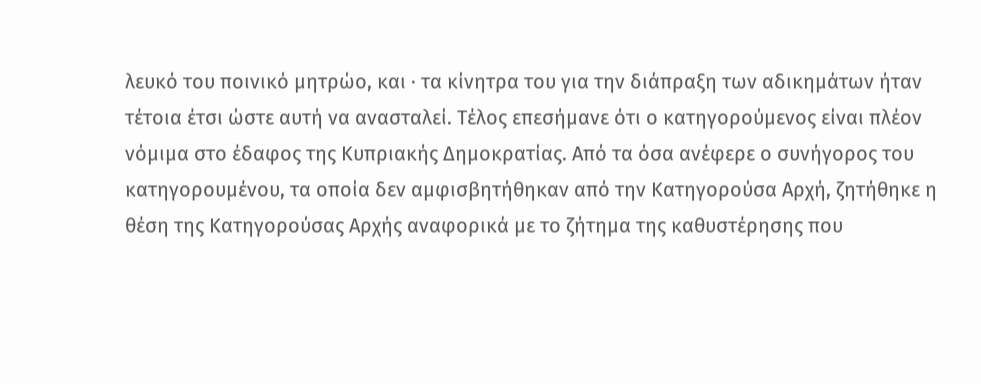λευκό του ποινικό μητρώο, και · τα κίνητρα του για την διάπραξη των αδικημάτων ήταν τέτοια έτσι ώστε αυτή να ανασταλεί. Τέλος επεσήμανε ότι ο κατηγορούμενος είναι πλέον νόμιμα στο έδαφος της Κυπριακής Δημοκρατίας. Από τα όσα ανέφερε ο συνήγορος του κατηγορουμένου, τα οποία δεν αμφισβητήθηκαν από την Κατηγορούσα Αρχή, ζητήθηκε η θέση της Κατηγορούσας Αρχής αναφορικά με το ζήτημα της καθυστέρησης που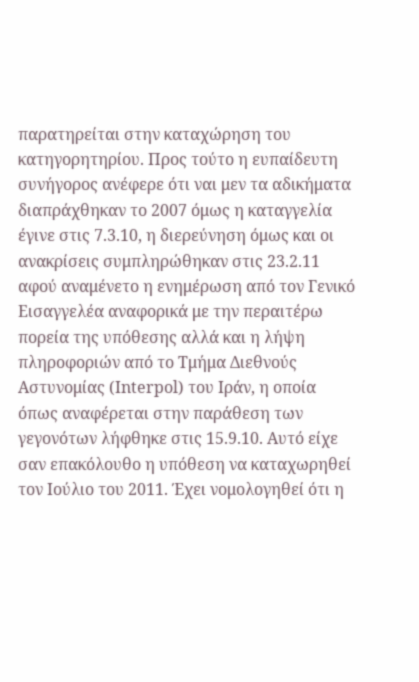παρατηρείται στην καταχώρηση του κατηγορητηρίου. Προς τούτο η ευπαίδευτη συνήγορος ανέφερε ότι ναι μεν τα αδικήματα διαπράχθηκαν το 2007 όμως η καταγγελία έγινε στις 7.3.10, η διερεύνηση όμως και οι ανακρίσεις συμπληρώθηκαν στις 23.2.11 αφού αναμένετο η ενημέρωση από τον Γενικό Εισαγγελέα αναφορικά με την περαιτέρω πορεία της υπόθεσης αλλά και η λήψη πληροφοριών από το Τμήμα Διεθνούς Αστυνομίας (Interpol) του Ιράν, η οποία όπως αναφέρεται στην παράθεση των γεγονότων λήφθηκε στις 15.9.10. Αυτό είχε σαν επακόλουθο η υπόθεση να καταχωρηθεί τον Ιούλιο του 2011. Έχει νομολογηθεί ότι η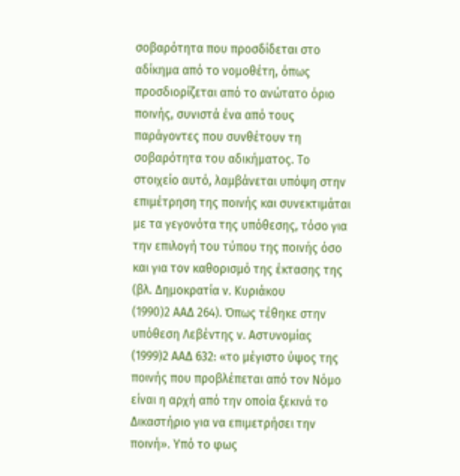σοβαρότητα που προσδίδεται στο αδίκημα από το νομοθέτη, όπως προσδιορίζεται από το ανώτατο όριο ποινής, συνιστά ένα από τους παράγοντες που συνθέτουν τη σοβαρότητα του αδικήματος. Το στοιχείο αυτό, λαμβάνεται υπόψη στην επιμέτρηση της ποινής και συνεκτιμάται με τα γεγονότα της υπόθεσης, τόσο για την επιλογή του τύπου της ποινής όσο και για τον καθορισμό της έκτασης της (βλ. Δημοκρατία ν. Κυριάκου
(1990)2 ΑΑΔ 264). Όπως τέθηκε στην υπόθεση Λεβέντης ν. Αστυνομίας
(1999)2 ΑΑΔ 632: «το μέγιστο ύψος της ποινής που προβλέπεται από τον Νόμο είναι η αρχή από την οποία ξεκινά το Δικαστήριο για να επιμετρήσει την ποινή». Υπό το φως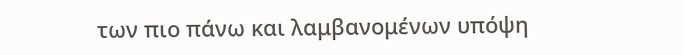των πιο πάνω και λαμβανομένων υπόψη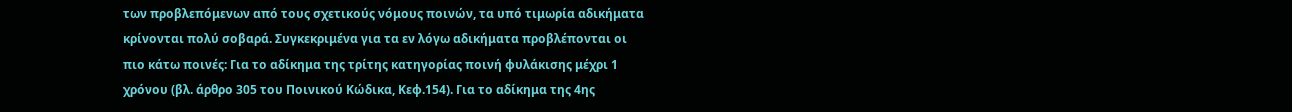των προβλεπόμενων από τους σχετικούς νόμους ποινών, τα υπό τιμωρία αδικήματα κρίνονται πολύ σοβαρά. Συγκεκριμένα για τα εν λόγω αδικήματα προβλέπονται οι πιο κάτω ποινές: Για το αδίκημα της τρίτης κατηγορίας ποινή φυλάκισης μέχρι 1 χρόνου (βλ. άρθρο 305 του Ποινικού Κώδικα, Κεφ.154). Για το αδίκημα της 4ης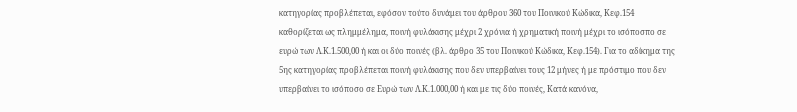κατηγορίας προβλέπεται, εφόσον τούτο δυνάμει του άρθρου 360 του Ποινικού Κώδικα, Κεφ.154 καθορίζεται ως πλημμέλημα, ποινή φυλάκισης μέχρι 2 χρόνια ή χρηματική ποινή μέχρι το ισόποσπο σε ευρώ των Λ.Κ.1.500,00 ή και οι δύο ποινές (βλ. άρθρο 35 του Ποινικού Κώδικα, Κεφ.154). Για το αδίκημα της 5ης κατηγορίας προβλέπεται ποινή φυλάκισης που δεν υπερβαίνει τους 12 μήνες ή με πρόστιμο που δεν υπερβαίνει το ισόποσο σε Ευρώ των Λ.Κ.1.000,00 ή και με τις δύο ποινές, Κατά κανόνα,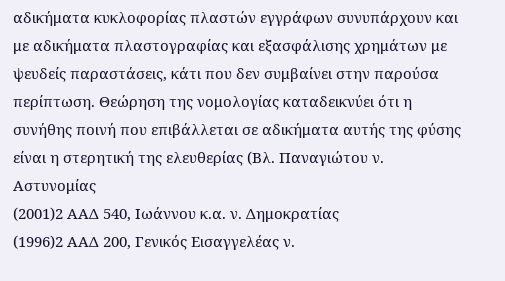αδικήματα κυκλοφορίας πλαστών εγγράφων συνυπάρχουν και με αδικήματα πλαστογραφίας και εξασφάλισης χρημάτων με ψευδείς παραστάσεις, κάτι που δεν συμβαίνει στην παρούσα περίπτωση. Θεώρηση της νομολογίας καταδεικνύει ότι η συνήθης ποινή που επιβάλλεται σε αδικήματα αυτής της φύσης είναι η στερητική της ελευθερίας (Βλ. Παναγιώτου ν. Αστυνομίας
(2001)2 ΑΑΔ 540, Ιωάννου κ.α. ν. Δημοκρατίας
(1996)2 ΑΑΔ 200, Γενικός Εισαγγελέας ν.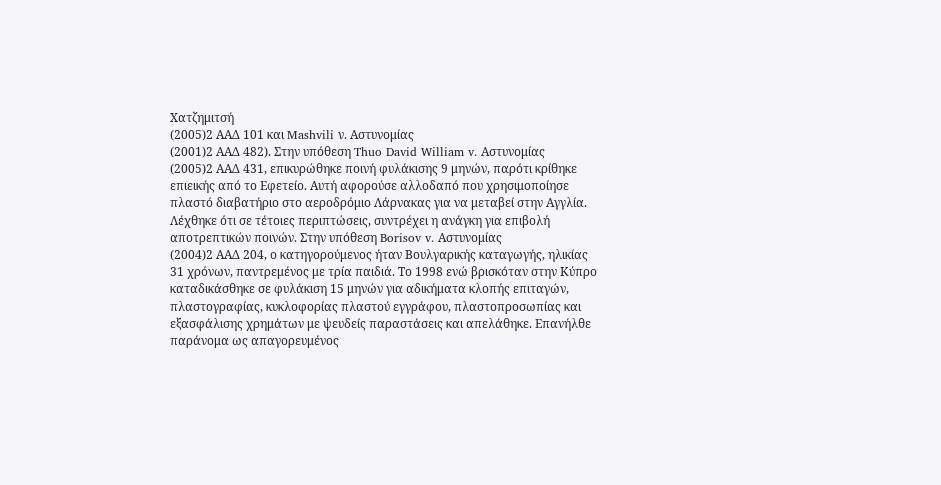Χατζημιτσή
(2005)2 ΑΑΔ 101 και Mashvili ν. Αστυνομίας
(2001)2 ΑΑΔ 482). Στην υπόθεση Thuo David William v. Αστυνομίας
(2005)2 ΑΑΔ 431, επικυρώθηκε ποινή φυλάκισης 9 μηνών, παρότι κρίθηκε επιεικής από το Εφετείο. Αυτή αφορούσε αλλοδαπό που χρησιμοποίησε πλαστό διαβατήριο στο αεροδρόμιο Λάρνακας για να μεταβεί στην Αγγλία. Λέχθηκε ότι σε τέτοιες περιπτώσεις, συντρέχει η ανάγκη για επιβολή αποτρεπτικών ποινών. Στην υπόθεση Borisov v. Αστυνομίας
(2004)2 ΑΑΔ 204, ο κατηγορούμενος ήταν Βουλγαρικής καταγωγής, ηλικίας 31 χρόνων, παντρεμένος με τρία παιδιά. Το 1998 ενώ βρισκόταν στην Κύπρο καταδικάσθηκε σε φυλάκιση 15 μηνών για αδικήματα κλοπής επιταγών, πλαστογραφίας, κυκλοφορίας πλαστού εγγράφου, πλαστοπροσωπίας και εξασφάλισης χρημάτων με ψευδείς παραστάσεις και απελάθηκε. Επανήλθε παράνομα ως απαγορευμένος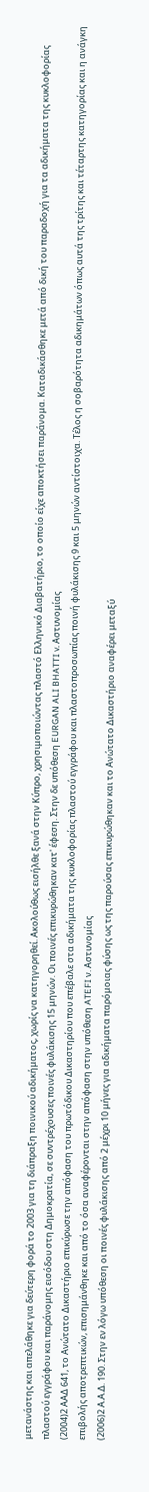μετανάστης και απελάθηκε για δεύτερη φορά το 2003 για τη διάπραξη ποινικού αδικήματος, χωρίς να κατηγορηθεί. Ακολούθως εισήλθε ξανά στην Κύπρο, χρησιμοποιώντας πλαστό Ελληνικό Διαβατήριο, το οποίο είχε αποκτήσει παράνομα. Καταδικάσθηκε μετά από δική του παραδοχή για τα αδικήματα της κυκλοφορίας πλαστού εγγράφου και παράνομης εισόδου στη Δημοκρατία, σε συντρέχουσες ποινές φυλάκισης 15 μηνών. Οι ποινές επικυρώθηκαν κατ' έφεση. Στην δε υπόθεση EURGAN ALI BHATTI v. Αστυνομίας
(2004)2 ΑΑΔ 641, το Ανώτατο Δικαστήριο επικύρωσε την απόφαση του πρωτόδικου Δικαστηρίου που επέβαλε στα αδικήματα της κυκλοφορίας πλαστού εγγράφου και πλαστοπροσωπίας ποινή φυλάκισης 9 και 5 μηνών αντίστοιχα. Τέλος η σοβαρότητα αδικημάτων όπως αυτά της τρίτης και τέταρτης κατηγορίας και η ανάγκη επιβολής αποτρεπτικών, επισημάνθηκε και από το όσα αναφέρονται στην απόφαση στην υπόθεση ATEFI ν. Αστυνομίας
(2006)2 Α.Α.Δ. 190. Στην εν λόγω υπόθεση οι ποινές φυλάκισης από 2 μέχρι 10 μήνες για αδικήματα παρόμοιας φύσης ως της παρούσας επικυρώθηκαν και το Ανώτατο Δικαστήριο αναφέρει μεταξύ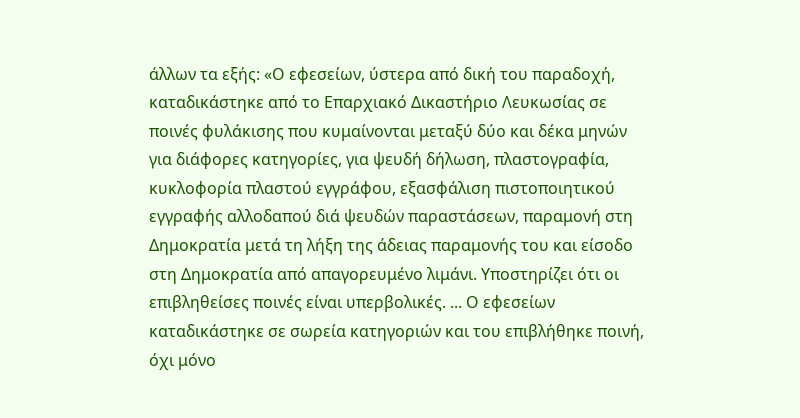άλλων τα εξής: «Ο εφεσείων, ύστερα από δική του παραδοχή, καταδικάστηκε από το Επαρχιακό Δικαστήριο Λευκωσίας σε ποινές φυλάκισης που κυμαίνονται μεταξύ δύο και δέκα μηνών για διάφορες κατηγορίες, για ψευδή δήλωση, πλαστογραφία, κυκλοφορία πλαστού εγγράφου, εξασφάλιση πιστοποιητικού εγγραφής αλλοδαπού διά ψευδών παραστάσεων, παραμονή στη Δημοκρατία μετά τη λήξη της άδειας παραμονής του και είσοδο στη Δημοκρατία από απαγορευμένο λιμάνι. Υποστηρίζει ότι οι επιβληθείσες ποινές είναι υπερβολικές. ... Ο εφεσείων καταδικάστηκε σε σωρεία κατηγοριών και του επιβλήθηκε ποινή, όχι μόνο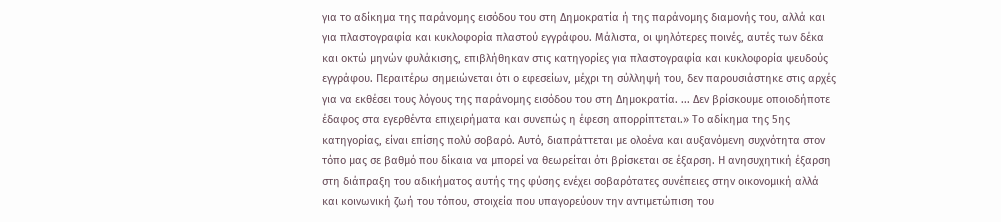για το αδίκημα της παράνομης εισόδου του στη Δημοκρατία ή της παράνομης διαμονής του, αλλά και για πλαστογραφία και κυκλοφορία πλαστού εγγράφου. Μάλιστα, οι ψηλότερες ποινές, αυτές των δέκα και οκτώ μηνών φυλάκισης, επιβλήθηκαν στις κατηγορίες για πλαστογραφία και κυκλοφορία ψευδούς εγγράφου. Περαιτέρω σημειώνεται ότι ο εφεσείων, μέχρι τη σύλληψή του, δεν παρουσιάστηκε στις αρχές για να εκθέσει τους λόγους της παράνομης εισόδου του στη Δημοκρατία. ... Δεν βρίσκουμε οποιοδήποτε έδαφος στα εγερθέντα επιχειρήματα και συνεπώς η έφεση απορρίπτεται.» Τo αδίκημα της 5ης κατηγορίας, είναι επίσης πολύ σοβαρό. Αυτό, διαπράττεται με ολοένα και αυξανόμενη συχνότητα στον τόπο μας σε βαθμό που δίκαια να μπορεί να θεωρείται ότι βρίσκεται σε έξαρση. Η ανησυχητική έξαρση στη διάπραξη του αδικήματος αυτής της φύσης ενέχει σοβαρότατες συνέπειες στην οικονομική αλλά και κοινωνική ζωή του τόπου, στοιχεία που υπαγορεύουν την αντιμετώπιση του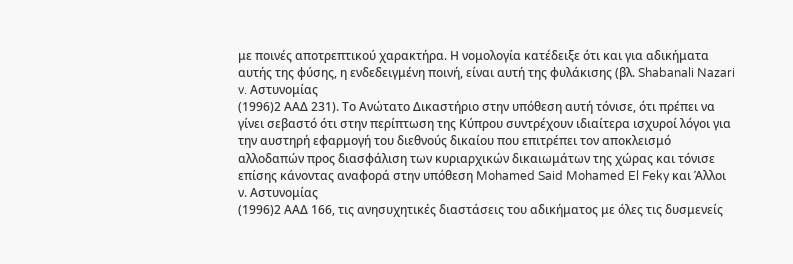με ποινές αποτρεπτικού χαρακτήρα. Η νομολογία κατέδειξε ότι και για αδικήματα αυτής της φύσης, η ενδεδειγμένη ποινή, είναι αυτή της φυλάκισης (βλ. Shabanali Nazari v. Αστυνομίας
(1996)2 ΑΑΔ 231). Το Ανώτατο Δικαστήριο στην υπόθεση αυτή τόνισε, ότι πρέπει να γίνει σεβαστό ότι στην περίπτωση της Κύπρου συντρέχουν ιδιαίτερα ισχυροί λόγοι για την αυστηρή εφαρμογή του διεθνούς δικαίου που επιτρέπει τον αποκλεισμό αλλοδαπών προς διασφάλιση των κυριαρχικών δικαιωμάτων της χώρας και τόνισε επίσης κάνοντας αναφορά στην υπόθεση Mohamed Said Mohamed El Feky και Άλλοι ν. Αστυνομίας
(1996)2 ΑΑΔ 166, τις ανησυχητικές διαστάσεις του αδικήματος με όλες τις δυσμενείς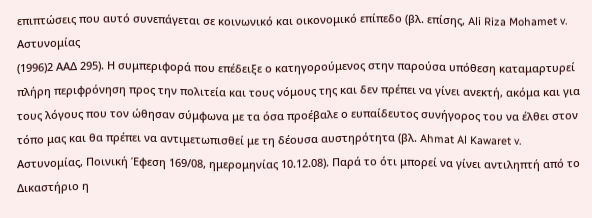επιπτώσεις που αυτό συνεπάγεται σε κοινωνικό και οικονομικό επίπεδο (βλ. επίσης, Ali Riza Mohamet v. Αστυνομίας
(1996)2 ΑΑΔ 295). Η συμπεριφορά που επέδειξε ο κατηγορούμενος στην παρούσα υπόθεση καταμαρτυρεί πλήρη περιφρόνηση προς την πολιτεία και τους νόμους της και δεν πρέπει να γίνει ανεκτή, ακόμα και για τους λόγους που τον ώθησαν σύμφωνα με τα όσα προέβαλε ο ευπαίδευτος συνήγορος του να έλθει στον τόπο μας και θα πρέπει να αντιμετωπισθεί με τη δέουσα αυστηρότητα (βλ. Ahmat Al Kawaret v. Αστυνομίας, Ποινική Έφεση 169/08, ημερομηνίας 10.12.08). Παρά το ότι μπορεί να γίνει αντιληπτή από το Δικαστήριο η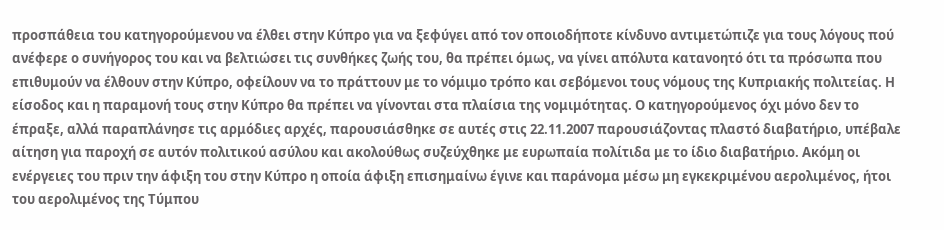προσπάθεια του κατηγορούμενου να έλθει στην Κύπρο για να ξεφύγει από τον οποιοδήποτε κίνδυνο αντιμετώπιζε για τους λόγους πού ανέφερε ο συνήγορος του και να βελτιώσει τις συνθήκες ζωής του, θα πρέπει όμως, να γίνει απόλυτα κατανοητό ότι τα πρόσωπα που επιθυμούν να έλθουν στην Κύπρο, οφείλουν να το πράττουν με το νόμιμο τρόπο και σεβόμενοι τους νόμους της Κυπριακής πολιτείας. Η είσοδος και η παραμονή τους στην Κύπρο θα πρέπει να γίνονται στα πλαίσια της νομιμότητας. Ο κατηγορούμενος όχι μόνο δεν το έπραξε, αλλά παραπλάνησε τις αρμόδιες αρχές, παρουσιάσθηκε σε αυτές στις 22.11.2007 παρουσιάζοντας πλαστό διαβατήριο, υπέβαλε αίτηση για παροχή σε αυτόν πολιτικού ασύλου και ακολούθως συζεύχθηκε με ευρωπαία πολίτιδα με το ίδιο διαβατήριο. Ακόμη οι ενέργειες του πριν την άφιξη του στην Κύπρο η οποία άφιξη επισημαίνω έγινε και παράνομα μέσω μη εγκεκριμένου αερολιμένος, ήτοι του αερολιμένος της Τύμπου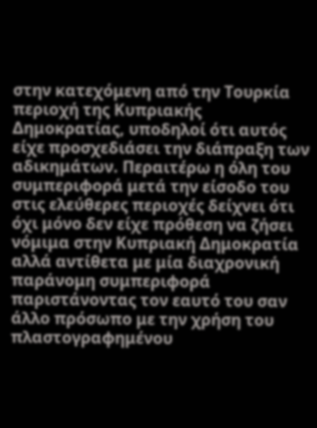στην κατεχόμενη από την Τουρκία περιοχή της Κυπριακής Δημοκρατίας, υποδηλοί ότι αυτός είχε προσχεδιάσει την διάπραξη των αδικημάτων. Περαιτέρω η όλη του συμπεριφορά μετά την είσοδο του στις ελεύθερες περιοχές δείχνει ότι όχι μόνο δεν είχε πρόθεση να ζήσει νόμιμα στην Κυπριακή Δημοκρατία αλλά αντίθετα με μία διαχρονική παράνομη συμπεριφορά παριστάνοντας τον εαυτό του σαν άλλο πρόσωπο με την χρήση του πλαστογραφημένου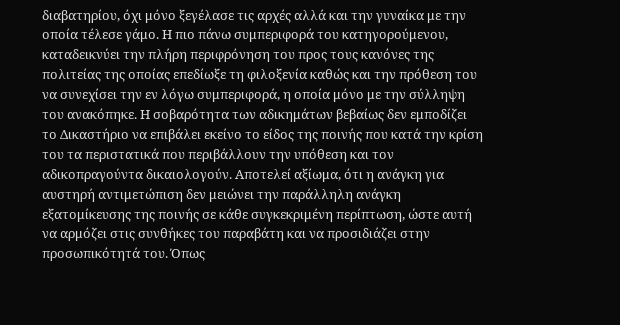διαβατηρίου, όχι μόνο ξεγέλασε τις αρχές αλλά και την γυναίκα με την οποία τέλεσε γάμο. Η πιο πάνω συμπεριφορά του κατηγορούμενου, καταδεικνύει την πλήρη περιφρόνηση του προς τους κανόνες της πολιτείας της οποίας επεδίωξε τη φιλοξενία καθώς και την πρόθεση του να συνεχίσει την εν λόγω συμπεριφορά, η οποία μόνο με την σύλληψη του ανακόπηκε. Η σοβαρότητα των αδικημάτων βεβαίως δεν εμποδίζει το Δικαστήριο να επιβάλει εκείνο το είδος της ποινής που κατά την κρίση του τα περιστατικά που περιβάλλουν την υπόθεση και τον αδικοπραγούντα δικαιολογούν. Αποτελεί αξίωμα, ότι η ανάγκη για αυστηρή αντιμετώπιση δεν μειώνει την παράλληλη ανάγκη εξατομίκευσης της ποινής σε κάθε συγκεκριμένη περίπτωση, ώστε αυτή να αρμόζει στις συνθήκες του παραβάτη και να προσιδιάζει στην προσωπικότητά του. Όπως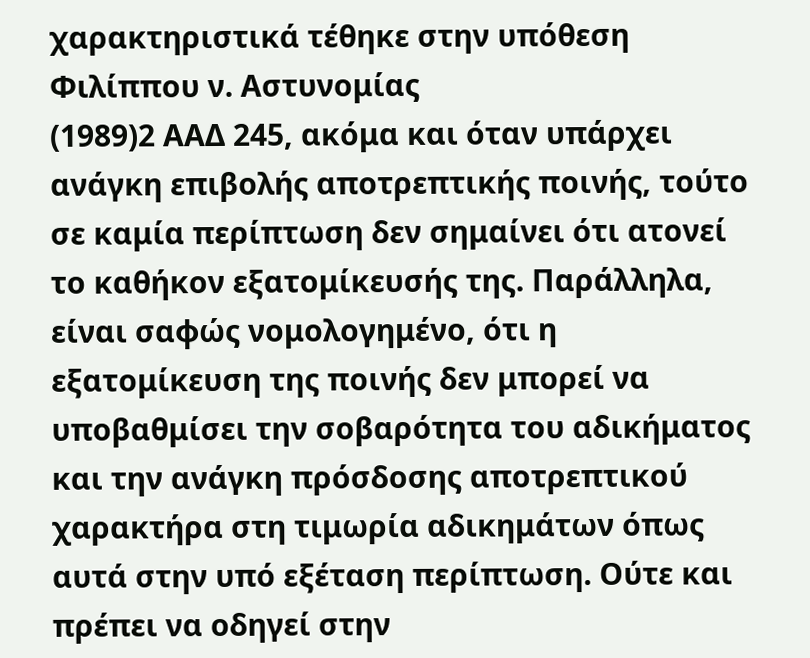χαρακτηριστικά τέθηκε στην υπόθεση Φιλίππου ν. Αστυνομίας
(1989)2 ΑΑΔ 245, ακόμα και όταν υπάρχει ανάγκη επιβολής αποτρεπτικής ποινής, τούτο σε καμία περίπτωση δεν σημαίνει ότι ατονεί το καθήκον εξατομίκευσής της. Παράλληλα, είναι σαφώς νομολογημένο, ότι η εξατομίκευση της ποινής δεν μπορεί να υποβαθμίσει την σοβαρότητα του αδικήματος και την ανάγκη πρόσδοσης αποτρεπτικού χαρακτήρα στη τιμωρία αδικημάτων όπως αυτά στην υπό εξέταση περίπτωση. Ούτε και πρέπει να οδηγεί στην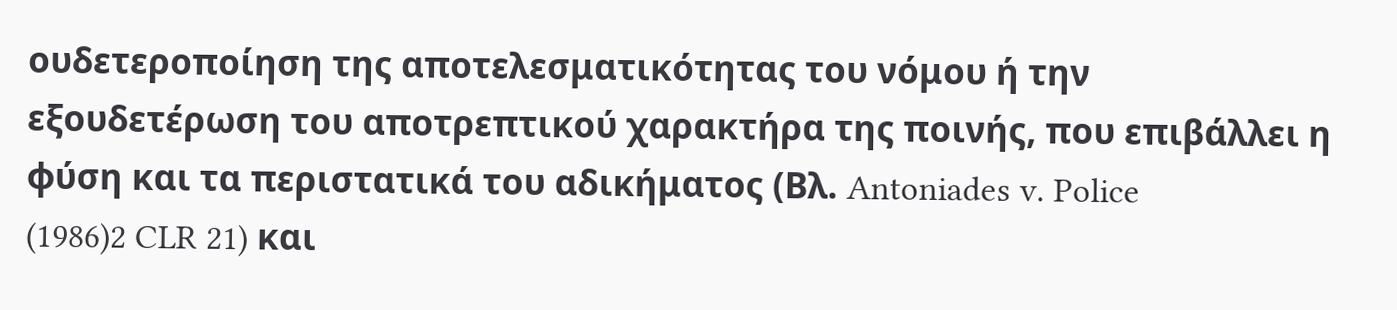ουδετεροποίηση της αποτελεσματικότητας του νόμου ή την εξουδετέρωση του αποτρεπτικού χαρακτήρα της ποινής, που επιβάλλει η φύση και τα περιστατικά του αδικήματος (Βλ. Antoniades v. Police
(1986)2 CLR 21) και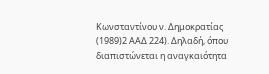Κωνσταντίνου ν. Δημοκρατίας
(1989)2 ΑΑΔ 224). Δηλαδή, όπου διαπιστώνεται η αναγκαιότητα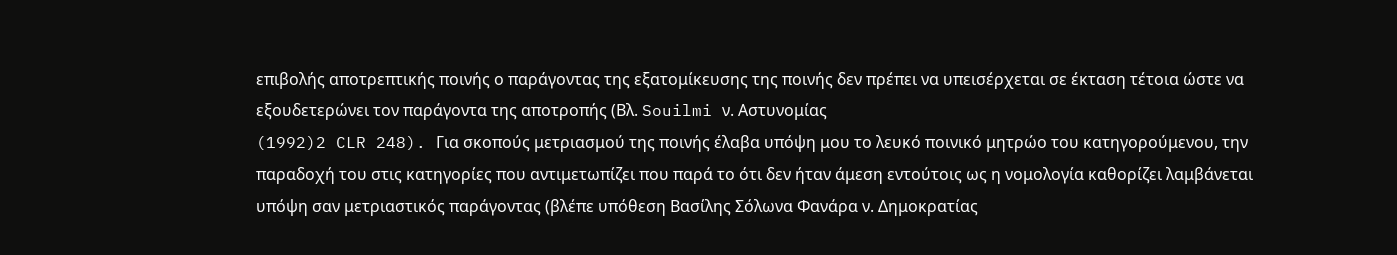επιβολής αποτρεπτικής ποινής ο παράγοντας της εξατομίκευσης της ποινής δεν πρέπει να υπεισέρχεται σε έκταση τέτοια ώστε να εξουδετερώνει τον παράγοντα της αποτροπής (Βλ. Souilmi ν. Αστυνομίας
(1992)2 CLR 248). Για σκοπούς μετριασμού της ποινής έλαβα υπόψη μου το λευκό ποινικό μητρώο του κατηγορούμενου, την παραδοχή του στις κατηγορίες που αντιμετωπίζει που παρά το ότι δεν ήταν άμεση εντούτοις ως η νομολογία καθορίζει λαμβάνεται υπόψη σαν μετριαστικός παράγοντας (βλέπε υπόθεση Βασίλης Σόλωνα Φανάρα ν. Δημοκρατίας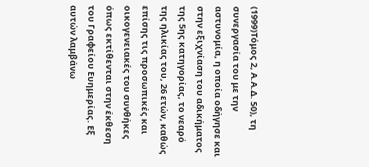(1999)Τόμος 2, Α.Α.Δ. 50), τη συνεργασία του με την αστυνομία, η οποία οδήγησε και στην εξιχνίαση του αδικήματος της 5ης κατηγορίας, το νεαρό της ηλικίας του, 26 ετών, καθώς επίσης τις προσωπικές και οικογενειακές του συνθήκες όπως εκτίθενται στην έκθεση του Γραφείου Ευημερίας. Εξ αυτών λαμβάνω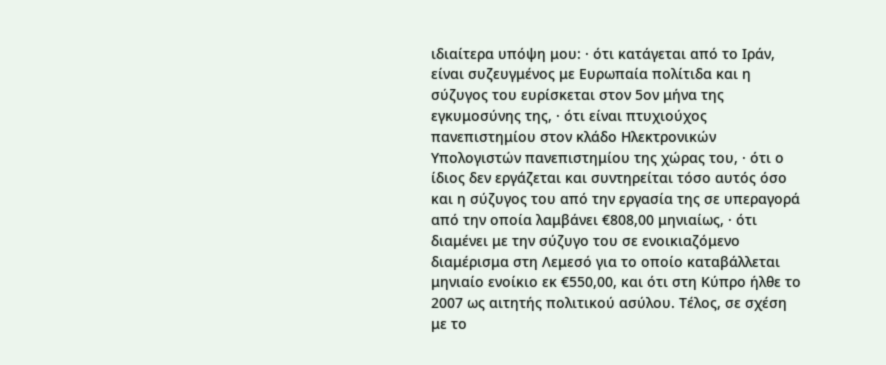ιδιαίτερα υπόψη μου: · ότι κατάγεται από το Ιράν, είναι συζευγμένος με Ευρωπαία πολίτιδα και η σύζυγος του ευρίσκεται στον 5ον μήνα της εγκυμοσύνης της, · ότι είναι πτυχιούχος πανεπιστημίου στον κλάδο Ηλεκτρονικών Υπολογιστών πανεπιστημίου της χώρας του, · ότι ο ίδιος δεν εργάζεται και συντηρείται τόσο αυτός όσο και η σύζυγος του από την εργασία της σε υπεραγορά από την οποία λαμβάνει €808,00 μηνιαίως, · ότι διαμένει με την σύζυγο του σε ενοικιαζόμενο διαμέρισμα στη Λεμεσό για το οποίο καταβάλλεται μηνιαίο ενοίκιο εκ €550,00, και ότι στη Κύπρο ήλθε το 2007 ως αιτητής πολιτικού ασύλου. Τέλος, σε σχέση με το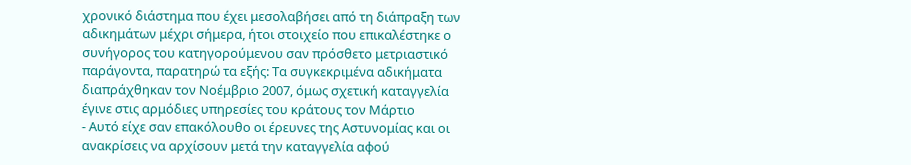χρονικό διάστημα που έχει μεσολαβήσει από τη διάπραξη των αδικημάτων μέχρι σήμερα, ήτοι στοιχείο που επικαλέστηκε ο συνήγορος του κατηγορούμενου σαν πρόσθετο μετριαστικό παράγοντα, παρατηρώ τα εξής: Τα συγκεκριμένα αδικήματα διαπράχθηκαν τον Νοέμβριο 2007, όμως σχετική καταγγελία έγινε στις αρμόδιες υπηρεσίες του κράτους τον Μάρτιο
- Αυτό είχε σαν επακόλουθο οι έρευνες της Αστυνομίας και οι ανακρίσεις να αρχίσουν μετά την καταγγελία αφού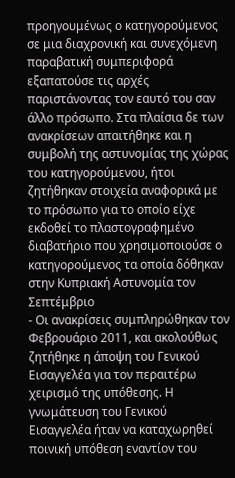προηγουμένως ο κατηγορούμενος σε μια διαχρονική και συνεχόμενη παραβατική συμπεριφορά εξαπατούσε τις αρχές παριστάνοντας τον εαυτό του σαν άλλο πρόσωπο. Στα πλαίσια δε των ανακρίσεων απαιτήθηκε και η συμβολή της αστυνομίας της χώρας του κατηγορούμενου, ήτοι ζητήθηκαν στοιχεία αναφορικά με το πρόσωπο για το οποίο είχε εκδοθεί το πλαστογραφημένο διαβατήριο που χρησιμοποιούσε ο κατηγορούμενος τα οποία δόθηκαν στην Κυπριακή Αστυνομία τον Σεπτέμβριο
- Οι ανακρίσεις συμπληρώθηκαν τον Φεβρουάριο 2011, και ακολούθως ζητήθηκε η άποψη του Γενικού Εισαγγελέα για τον περαιτέρω χειρισμό της υπόθεσης. Η γνωμάτευση του Γενικού Εισαγγελέα ήταν να καταχωρηθεί ποινική υπόθεση εναντίον του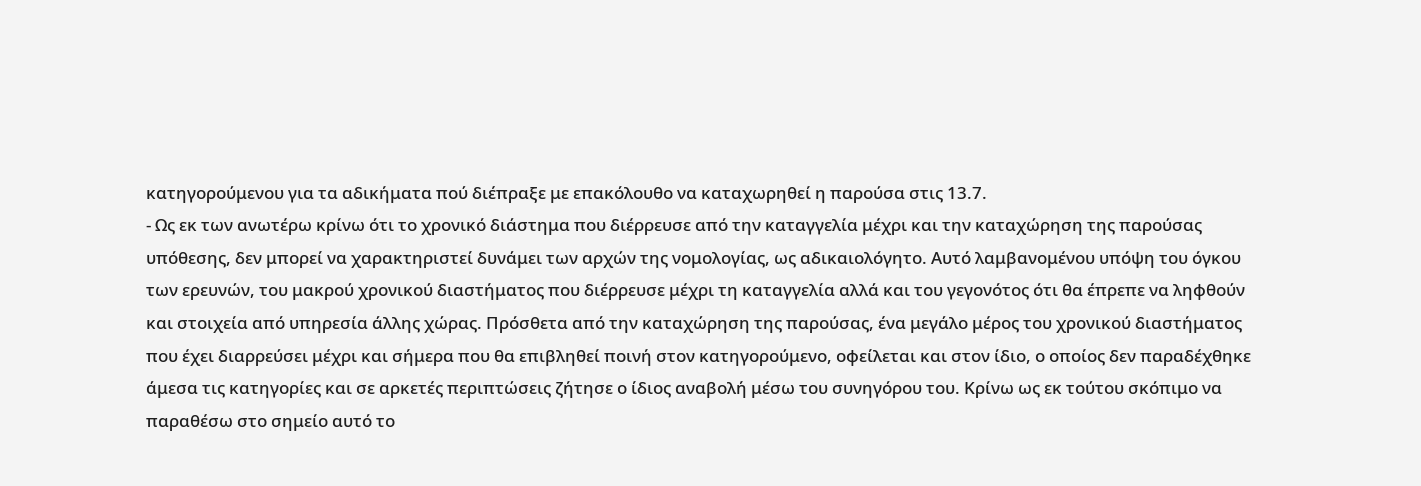κατηγορούμενου για τα αδικήματα πού διέπραξε με επακόλουθο να καταχωρηθεί η παρούσα στις 13.7.
- Ως εκ των ανωτέρω κρίνω ότι το χρονικό διάστημα που διέρρευσε από την καταγγελία μέχρι και την καταχώρηση της παρούσας υπόθεσης, δεν μπορεί να χαρακτηριστεί δυνάμει των αρχών της νομολογίας, ως αδικαιολόγητο. Αυτό λαμβανομένου υπόψη του όγκου των ερευνών, του μακρού χρονικού διαστήματος που διέρρευσε μέχρι τη καταγγελία αλλά και του γεγονότος ότι θα έπρεπε να ληφθούν και στοιχεία από υπηρεσία άλλης χώρας. Πρόσθετα από την καταχώρηση της παρούσας, ένα μεγάλο μέρος του χρονικού διαστήματος που έχει διαρρεύσει μέχρι και σήμερα που θα επιβληθεί ποινή στον κατηγορούμενο, οφείλεται και στον ίδιο, ο οποίος δεν παραδέχθηκε άμεσα τις κατηγορίες και σε αρκετές περιπτώσεις ζήτησε ο ίδιος αναβολή μέσω του συνηγόρου του. Κρίνω ως εκ τούτου σκόπιμο να παραθέσω στο σημείο αυτό το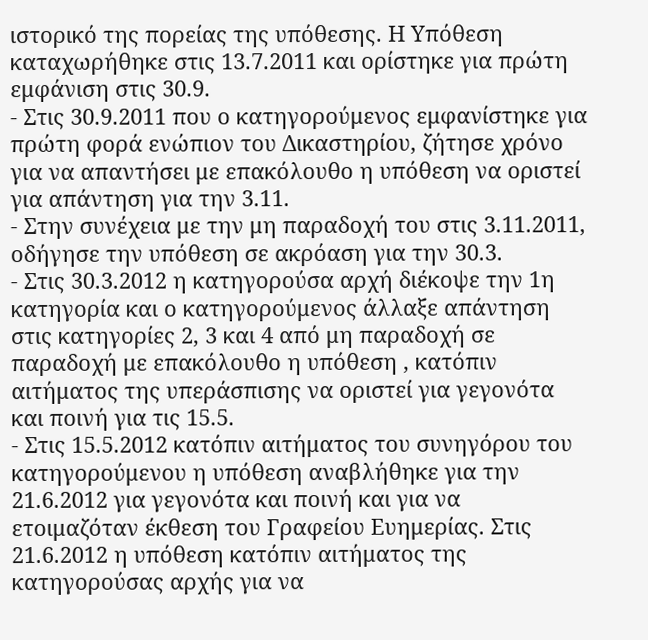ιστορικό της πορείας της υπόθεσης. Η Υπόθεση καταχωρήθηκε στις 13.7.2011 και ορίστηκε για πρώτη εμφάνιση στις 30.9.
- Στις 30.9.2011 που ο κατηγορούμενος εμφανίστηκε για πρώτη φορά ενώπιον του Δικαστηρίου, ζήτησε χρόνο για να απαντήσει με επακόλουθο η υπόθεση να οριστεί για απάντηση για την 3.11.
- Στην συνέχεια με την μη παραδοχή του στις 3.11.2011, οδήγησε την υπόθεση σε ακρόαση για την 30.3.
- Στις 30.3.2012 η κατηγορούσα αρχή διέκοψε την 1η κατηγορία και ο κατηγορούμενος άλλαξε απάντηση στις κατηγορίες 2, 3 και 4 από μη παραδοχή σε παραδοχή με επακόλουθο η υπόθεση , κατόπιν αιτήματος της υπεράσπισης να οριστεί για γεγονότα και ποινή για τις 15.5.
- Στις 15.5.2012 κατόπιν αιτήματος του συνηγόρου του κατηγορούμενου η υπόθεση αναβλήθηκε για την 21.6.2012 για γεγονότα και ποινή και για να ετοιμαζόταν έκθεση του Γραφείου Ευημερίας. Στις 21.6.2012 η υπόθεση κατόπιν αιτήματος της κατηγορούσας αρχής για να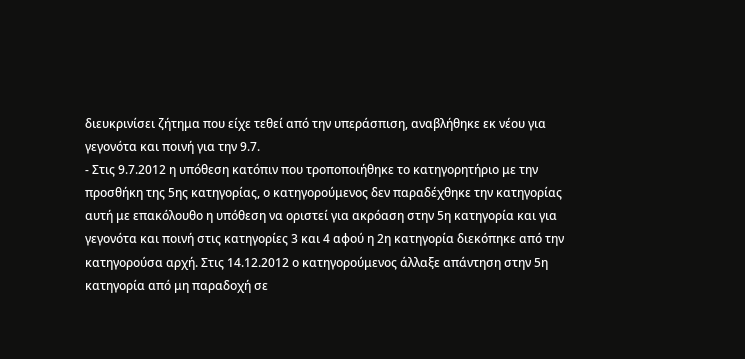διευκρινίσει ζήτημα που είχε τεθεί από την υπεράσπιση, αναβλήθηκε εκ νέου για γεγονότα και ποινή για την 9.7.
- Στις 9.7.2012 η υπόθεση κατόπιν που τροποποιήθηκε το κατηγορητήριο με την προσθήκη της 5ης κατηγορίας, ο κατηγορούμενος δεν παραδέχθηκε την κατηγορίας αυτή με επακόλουθο η υπόθεση να οριστεί για ακρόαση στην 5η κατηγορία και για γεγονότα και ποινή στις κατηγορίες 3 και 4 αφού η 2η κατηγορία διεκόπηκε από την κατηγορούσα αρχή. Στις 14.12.2012 ο κατηγορούμενος άλλαξε απάντηση στην 5η κατηγορία από μη παραδοχή σε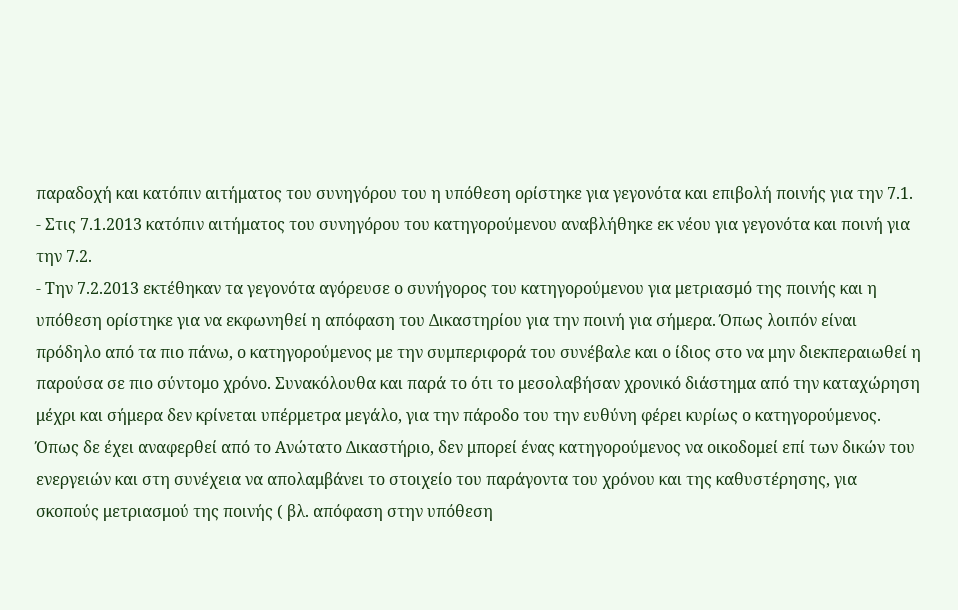παραδοχή και κατόπιν αιτήματος του συνηγόρου του η υπόθεση ορίστηκε για γεγονότα και επιβολή ποινής για την 7.1.
- Στις 7.1.2013 κατόπιν αιτήματος του συνηγόρου του κατηγορούμενου αναβλήθηκε εκ νέου για γεγονότα και ποινή για την 7.2.
- Την 7.2.2013 εκτέθηκαν τα γεγονότα αγόρευσε ο συνήγορος του κατηγορούμενου για μετριασμό της ποινής και η υπόθεση ορίστηκε για να εκφωνηθεί η απόφαση του Δικαστηρίου για την ποινή για σήμερα. Όπως λοιπόν είναι πρόδηλο από τα πιο πάνω, ο κατηγορούμενος με την συμπεριφορά του συνέβαλε και ο ίδιος στο να μην διεκπεραιωθεί η παρούσα σε πιο σύντομο χρόνο. Συνακόλουθα και παρά το ότι το μεσολαβήσαν χρονικό διάστημα από την καταχώρηση μέχρι και σήμερα δεν κρίνεται υπέρμετρα μεγάλο, για την πάροδο του την ευθύνη φέρει κυρίως ο κατηγορούμενος. Όπως δε έχει αναφερθεί από το Ανώτατο Δικαστήριο, δεν μπορεί ένας κατηγορούμενος να οικοδομεί επί των δικών του ενεργειών και στη συνέχεια να απολαμβάνει το στοιχείο του παράγοντα του χρόνου και της καθυστέρησης, για σκοπούς μετριασμού της ποινής ( βλ. απόφαση στην υπόθεση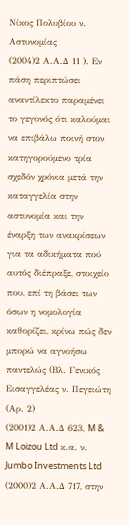Νίκος Πολυβίου ν. Αστυνομίας
(2004)2 Α.Α.Δ 11 ). Εν πάση περιπτώσει αναντίλεκτο παραμένει το γεγονός ότι καλούμαι να επιβάλω ποινή στον κατηγορούμενο τρία σχεδόν χρόνια μετά την καταγγελία στην αστυνομία και την έναρξη των ανακρίσεων για τα αδικήματα πού αυτός διέπραξε, στοιχείο που, επί τη βάσει των όσων η νομολογία καθορίζει, κρίνω πώς δεν μπορώ να αγνοήσω παντελώς (Βλ. Γενικός Εισαγγελέας ν. Πεγειώτη (Αρ. 2)
(2001)2 Α.Α.Δ 623, M & M Loizou Ltd κ.α. ν. Jumbo Investments Ltd
(2000)2 Α.Α.Δ 717, στην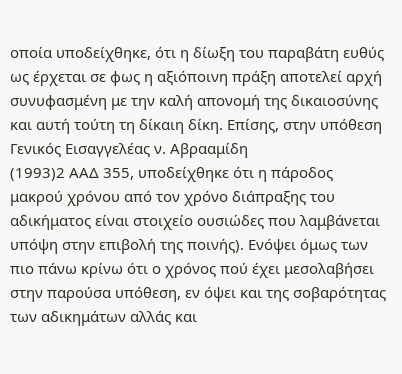οποία υποδείχθηκε, ότι η δίωξη του παραβάτη ευθύς ως έρχεται σε φως η αξιόποινη πράξη αποτελεί αρχή συνυφασμένη με την καλή απονομή της δικαιοσύνης και αυτή τούτη τη δίκαιη δίκη. Επίσης, στην υπόθεση Γενικός Εισαγγελέας ν. Αβρααμίδη
(1993)2 ΑΑΔ 355, υποδείχθηκε ότι η πάροδος μακρού χρόνου από τον χρόνο διάπραξης του αδικήματος είναι στοιχείο ουσιώδες που λαμβάνεται υπόψη στην επιβολή της ποινής). Ενόψει όμως των πιο πάνω κρίνω ότι ο χρόνος πού έχει μεσολαβήσει στην παρούσα υπόθεση, εν όψει και της σοβαρότητας των αδικημάτων αλλάς και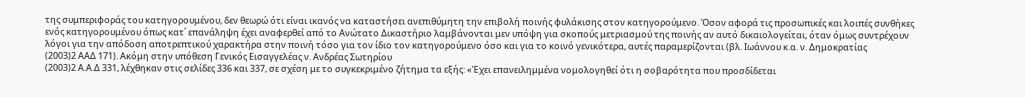της συμπεριφοράς του κατηγορουμένου, δεν θεωρώ ότι είναι ικανός να καταστήσει ανεπιθύμητη την επιβολή ποινής φυλάκισης στον κατηγορούμενο. Όσον αφορά τις προσωπικές και λοιπές συνθήκες ενός κατηγορουμένου όπως κατ΄ επανάληψη έχει αναφερθεί από το Ανώτατο Δικαστήριο λαμβάνονται μεν υπόψη για σκοπούς μετριασμού της ποινής αν αυτό δικαιολογείται, όταν όμως συντρέχουν λόγοι για την απόδοση αποτρεπτικού χαρακτήρα στην ποινή τόσο για τον ίδιο τον κατηγορούμενο όσο και για το κοινό γενικότερα, αυτές παραμερίζονται (βλ. Ιωάννου κ.α. ν. Δημοκρατίας
(2003)2 ΑΑΔ 171). Ακόμη στην υπόθεση Γενικός Εισαγγελέας ν. Ανδρέας Σωτηρίου
(2003)2 Α.Α.Δ 331, λέχθηκαν στις σελίδες 336 και 337, σε σχέση με το συγκεκριμένο ζήτημα τα εξής: «Έχει επανειλημμένα νομολογηθεί ότι η σοβαρότητα που προσδίδεται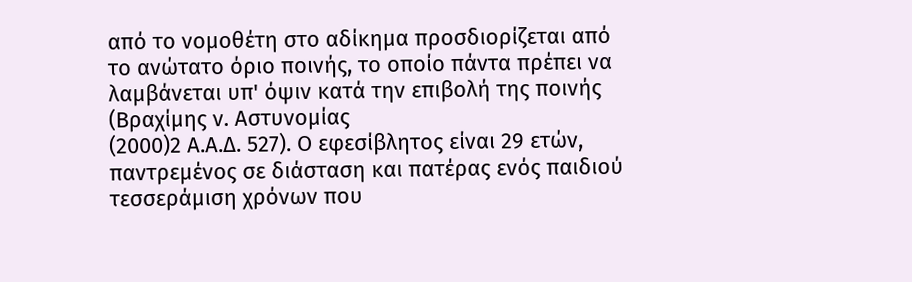από το νομοθέτη στο αδίκημα προσδιορίζεται από το ανώτατο όριο ποινής, το οποίο πάντα πρέπει να λαμβάνεται υπ' όψιν κατά την επιβολή της ποινής (Βραχίμης ν. Αστυνομίας
(2000)2 Α.Α.Δ. 527). Ο εφεσίβλητος είναι 29 ετών, παντρεμένος σε διάσταση και πατέρας ενός παιδιού τεσσεράμιση χρόνων που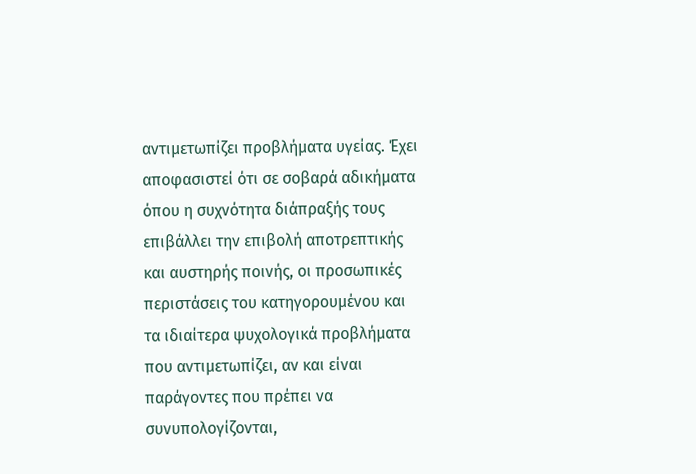αντιμετωπίζει προβλήματα υγείας. Έχει αποφασιστεί ότι σε σοβαρά αδικήματα όπου η συχνότητα διάπραξής τους επιβάλλει την επιβολή αποτρεπτικής και αυστηρής ποινής, οι προσωπικές περιστάσεις του κατηγορουμένου και τα ιδιαίτερα ψυχολογικά προβλήματα που αντιμετωπίζει, αν και είναι παράγοντες που πρέπει να συνυπολογίζονται,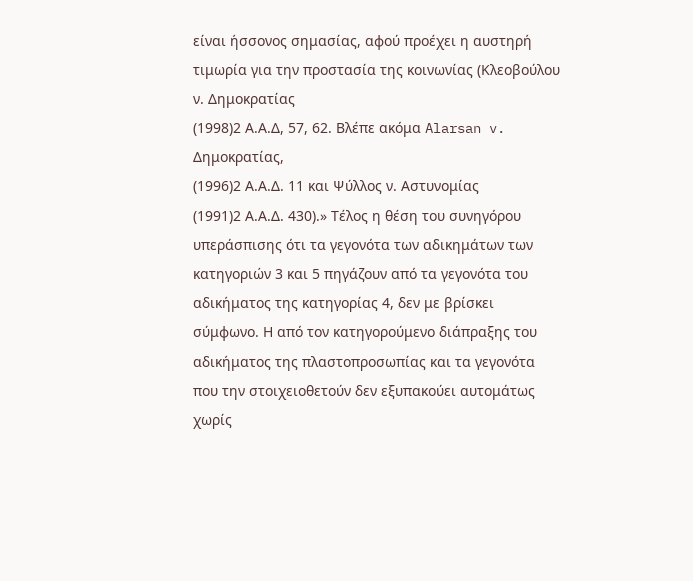είναι ήσσονος σημασίας, αφού προέχει η αυστηρή τιμωρία για την προστασία της κοινωνίας (Κλεοβούλου ν. Δημοκρατίας
(1998)2 Α.Α.Δ, 57, 62. Βλέπε ακόμα Alarsan v. Δημοκρατίας,
(1996)2 Α.Α.Δ. 11 και Ψύλλος ν. Αστυνομίας
(1991)2 Α.Α.Δ. 430).» Τέλος η θέση του συνηγόρου υπεράσπισης ότι τα γεγονότα των αδικημάτων των κατηγοριών 3 και 5 πηγάζουν από τα γεγονότα του αδικήματος της κατηγορίας 4, δεν με βρίσκει σύμφωνο. Η από τον κατηγορούμενο διάπραξης του αδικήματος της πλαστοπροσωπίας και τα γεγονότα που την στοιχειοθετούν δεν εξυπακούει αυτομάτως χωρίς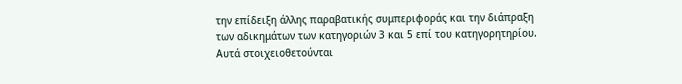την επίδειξη άλλης παραβατικής συμπεριφοράς και την διάπραξη των αδικημάτων των κατηγοριών 3 και 5 επί του κατηγορητηρίου. Αυτά στοιχειοθετούνται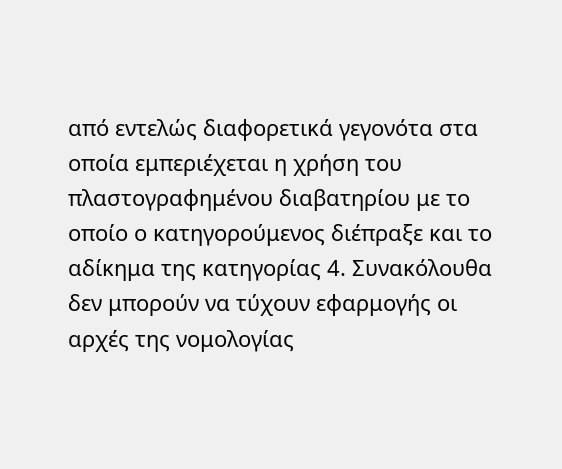από εντελώς διαφορετικά γεγονότα στα οποία εμπεριέχεται η χρήση του πλαστογραφημένου διαβατηρίου με το οποίο ο κατηγορούμενος διέπραξε και το αδίκημα της κατηγορίας 4. Συνακόλουθα δεν μπορούν να τύχουν εφαρμογής οι αρχές της νομολογίας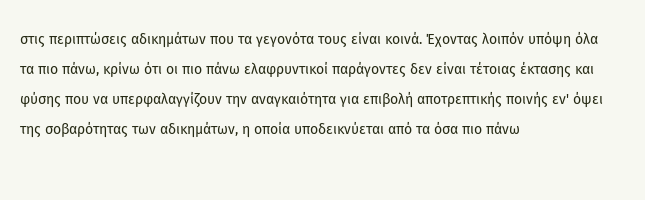στις περιπτώσεις αδικημάτων που τα γεγονότα τους είναι κοινά. Έχοντας λοιπόν υπόψη όλα τα πιο πάνω, κρίνω ότι οι πιο πάνω ελαφρυντικοί παράγοντες δεν είναι τέτοιας έκτασης και φύσης που να υπερφαλαγγίζουν την αναγκαιότητα για επιβολή αποτρεπτικής ποινής εν' όψει της σοβαρότητας των αδικημάτων, η οποία υποδεικνύεται από τα όσα πιο πάνω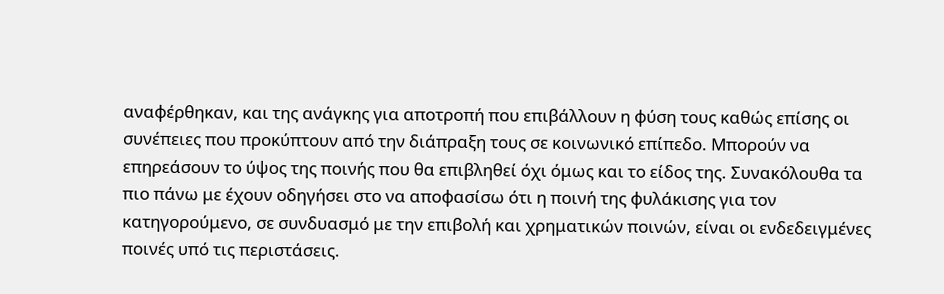αναφέρθηκαν, και της ανάγκης για αποτροπή που επιβάλλουν η φύση τους καθώς επίσης οι συνέπειες που προκύπτουν από την διάπραξη τους σε κοινωνικό επίπεδο. Μπορούν να επηρεάσουν το ύψος της ποινής που θα επιβληθεί όχι όμως και το είδος της. Συνακόλουθα τα πιο πάνω με έχουν οδηγήσει στο να αποφασίσω ότι η ποινή της φυλάκισης για τον κατηγορούμενο, σε συνδυασμό με την επιβολή και χρηματικών ποινών, είναι οι ενδεδειγμένες ποινές υπό τις περιστάσεις.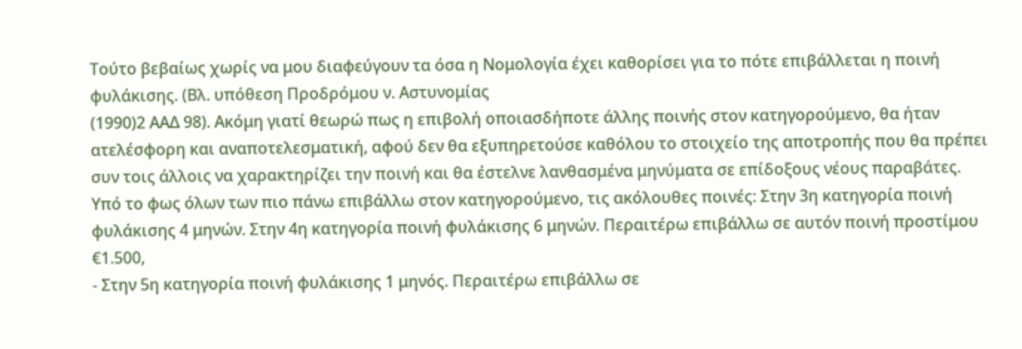Τούτο βεβαίως χωρίς να μου διαφεύγουν τα όσα η Νομολογία έχει καθορίσει για το πότε επιβάλλεται η ποινή φυλάκισης. (Βλ. υπόθεση Προδρόμου ν. Αστυνομίας
(1990)2 ΑΑΔ 98). Ακόμη γιατί θεωρώ πως η επιβολή οποιασδήποτε άλλης ποινής στον κατηγορούμενο, θα ήταν ατελέσφορη και αναποτελεσματική, αφού δεν θα εξυπηρετούσε καθόλου το στοιχείο της αποτροπής που θα πρέπει συν τοις άλλοις να χαρακτηρίζει την ποινή και θα έστελνε λανθασμένα μηνύματα σε επίδοξους νέους παραβάτες. Υπό το φως όλων των πιο πάνω επιβάλλω στον κατηγορούμενο, τις ακόλουθες ποινές: Στην 3η κατηγορία ποινή φυλάκισης 4 μηνών. Στην 4η κατηγορία ποινή φυλάκισης 6 μηνών. Περαιτέρω επιβάλλω σε αυτόν ποινή προστίμου €1.500,
- Στην 5η κατηγορία ποινή φυλάκισης 1 μηνός. Περαιτέρω επιβάλλω σε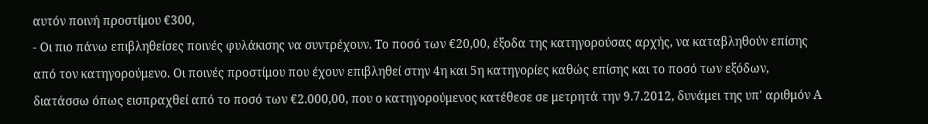αυτόν ποινή προστίμου €300,
- Οι πιο πάνω επιβληθείσες ποινές φυλάκισης να συντρέχουν. Το ποσό των €20,00, έξοδα της κατηγορούσας αρχής, να καταβληθούν επίσης από τον κατηγορούμενο. Οι ποινές προστίμου που έχουν επιβληθεί στην 4η και 5η κατηγορίες καθώς επίσης και το ποσό των εξόδων, διατάσσω όπως εισπραχθεί από το ποσό των €2.000,00, που ο κατηγορούμενος κατέθεσε σε μετρητά την 9.7.2012, δυνάμει της υπ' αριθμόν Α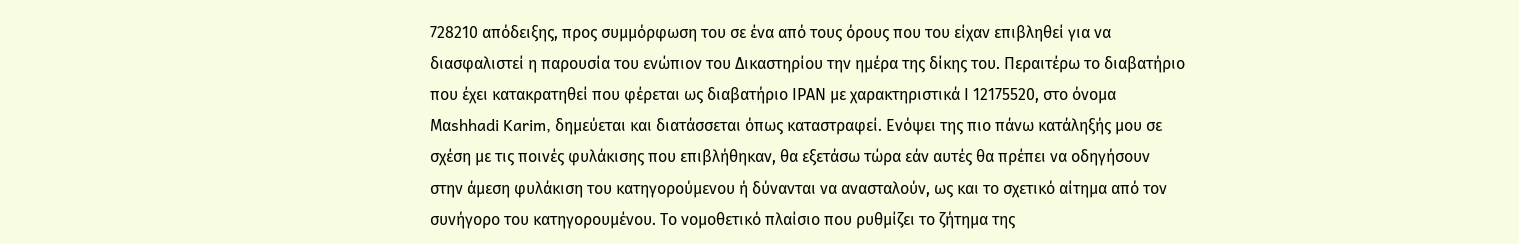728210 απόδειξης, προς συμμόρφωση του σε ένα από τους όρους που του είχαν επιβληθεί για να διασφαλιστεί η παρουσία του ενώπιον του Δικαστηρίου την ημέρα της δίκης του. Περαιτέρω το διαβατήριο που έχει κατακρατηθεί που φέρεται ως διαβατήριο ΙΡΑΝ με χαρακτηριστικά Ι 12175520, στο όνομα Mαshhadi Karim, δημεύεται και διατάσσεται όπως καταστραφεί. Ενόψει της πιο πάνω κατάληξής μου σε σχέση με τις ποινές φυλάκισης που επιβλήθηκαν, θα εξετάσω τώρα εάν αυτές θα πρέπει να οδηγήσουν στην άμεση φυλάκιση του κατηγορούμενου ή δύνανται να ανασταλούν, ως και το σχετικό αίτημα από τον συνήγορο του κατηγορουμένου. Το νομοθετικό πλαίσιο που ρυθμίζει το ζήτημα της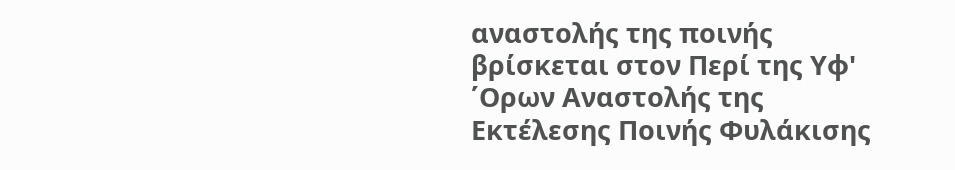αναστολής της ποινής βρίσκεται στον Περί της Υφ' ΄Ορων Αναστολής της Εκτέλεσης Ποινής Φυλάκισης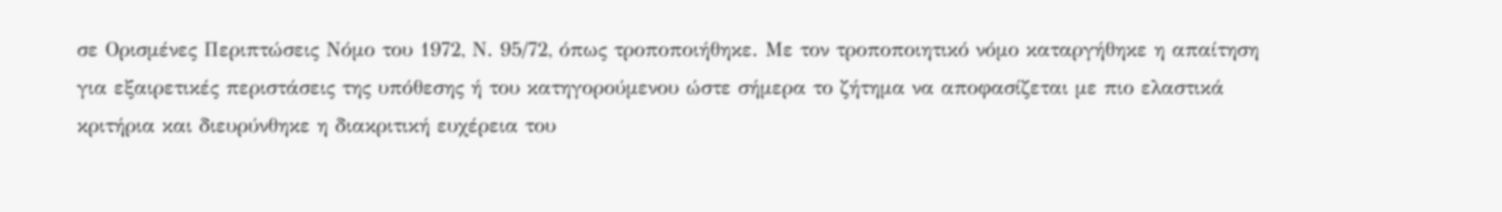σε Ορισμένες Περιπτώσεις Νόμο του 1972, Ν. 95/72, όπως τροποποιήθηκε. Με τον τροποποιητικό νόμο καταργήθηκε η απαίτηση για εξαιρετικές περιστάσεις της υπόθεσης ή του κατηγορούμενου ώστε σήμερα το ζήτημα να αποφασίζεται με πιο ελαστικά κριτήρια και διευρύνθηκε η διακριτική ευχέρεια του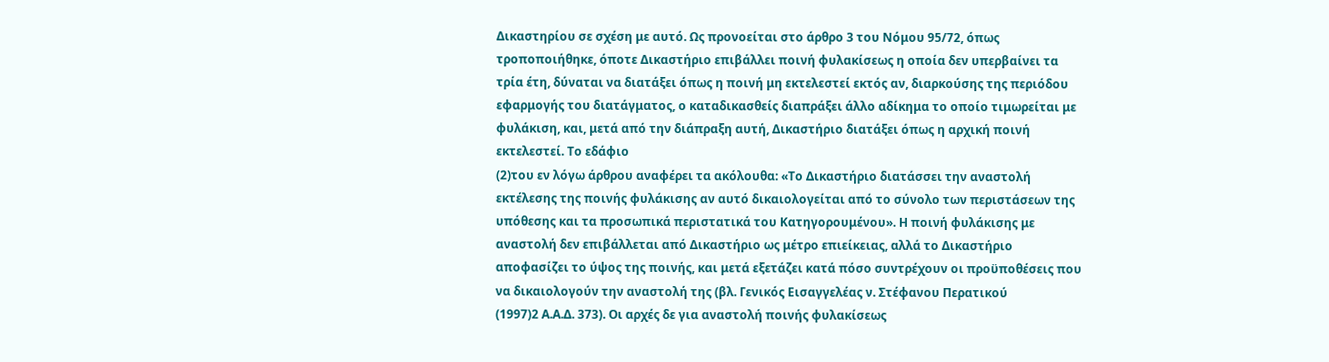Δικαστηρίου σε σχέση με αυτό. Ως προνοείται στο άρθρο 3 του Νόμου 95/72, όπως τροποποιήθηκε, όποτε Δικαστήριο επιβάλλει ποινή φυλακίσεως η οποία δεν υπερβαίνει τα τρία έτη, δύναται να διατάξει όπως η ποινή μη εκτελεστεί εκτός αν, διαρκούσης της περιόδου εφαρμογής του διατάγματος, ο καταδικασθείς διαπράξει άλλο αδίκημα το οποίο τιμωρείται με φυλάκιση, και, μετά από την διάπραξη αυτή, Δικαστήριο διατάξει όπως η αρχική ποινή εκτελεστεί. Το εδάφιο
(2)του εν λόγω άρθρου αναφέρει τα ακόλουθα: «Το Δικαστήριο διατάσσει την αναστολή εκτέλεσης της ποινής φυλάκισης αν αυτό δικαιολογείται από το σύνολο των περιστάσεων της υπόθεσης και τα προσωπικά περιστατικά του Κατηγορουμένου». Η ποινή φυλάκισης με αναστολή δεν επιβάλλεται από Δικαστήριο ως μέτρο επιείκειας, αλλά το Δικαστήριο αποφασίζει το ύψος της ποινής, και μετά εξετάζει κατά πόσο συντρέχουν οι προϋποθέσεις που να δικαιολογούν την αναστολή της (βλ. Γενικός Εισαγγελέας ν. Στέφανου Περατικού
(1997)2 Α.Α.Δ. 373). Οι αρχές δε για αναστολή ποινής φυλακίσεως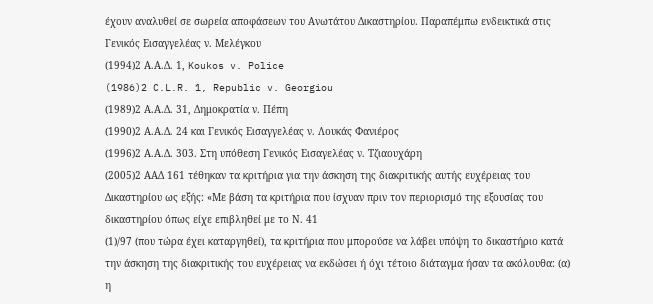έχουν αναλυθεί σε σωρεία αποφάσεων του Ανωτάτου Δικαστηρίου. Παραπέμπω ενδεικτικά στις Γενικός Εισαγγελέας ν. Μελέγκου
(1994)2 Α.Α.Δ. 1, Koukos v. Police
(1986)2 C.L.R. 1, Republic v. Georgiou
(1989)2 Α.Α.Δ. 31, Δημοκρατία ν. Πέπη
(1990)2 Α.Α.Δ. 24 και Γενικός Εισαγγελέας ν. Λουκάς Φανιέρος
(1996)2 Α.Α.Δ. 303. Στη υπόθεση Γενικός Εισαγελέας ν. Τζιαουχάρη
(2005)2 ΑΑΔ 161 τέθηκαν τα κριτήρια για την άσκηση της διακριτικής αυτής ευχέρειας του Δικαστηρίου ως εξής: «Με βάση τα κριτήρια που ίσχυαν πριν τον περιορισμό της εξουσίας του δικαστηρίου όπως είχε επιβληθεί με το Ν. 41
(1)/97 (που τώρα έχει καταργηθεί), τα κριτήρια που μπορούσε να λάβει υπόψη το δικαστήριο κατά την άσκηση της διακριτικής του ευχέρειας να εκδώσει ή όχι τέτοιο διάταγμα ήσαν τα ακόλουθα: (α) η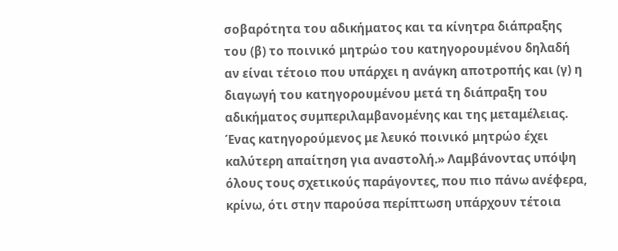σοβαρότητα του αδικήματος και τα κίνητρα διάπραξης του (β) το ποινικό μητρώο του κατηγορουμένου δηλαδή αν είναι τέτοιο που υπάρχει η ανάγκη αποτροπής και (γ) η διαγωγή του κατηγορουμένου μετά τη διάπραξη του αδικήματος συμπεριλαμβανομένης και της μεταμέλειας. Ένας κατηγορούμενος με λευκό ποινικό μητρώο έχει καλύτερη απαίτηση για αναστολή.» Λαμβάνοντας υπόψη όλους τους σχετικούς παράγοντες, που πιο πάνω ανέφερα, κρίνω, ότι στην παρούσα περίπτωση υπάρχουν τέτοια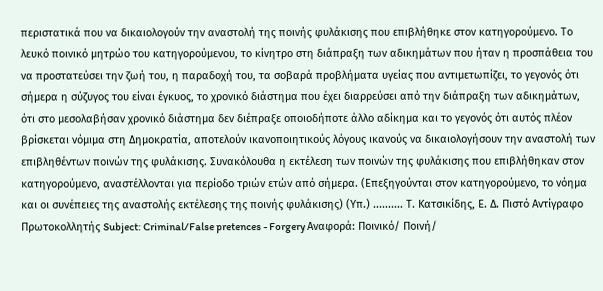περιστατικά που να δικαιολογούν την αναστολή της ποινής φυλάκισης που επιβλήθηκε στον κατηγορούμενο. Το λευκό ποινικό μητρώο του κατηγορούμενου, το κίνητρο στη διάπραξη των αδικημάτων που ήταν η προσπάθεια του να προστατεύσει την ζωή του, η παραδοχή του, τα σοβαρά προβλήματα υγείας που αντιμετωπίζει, το γεγονός ότι σήμερα η σύζυγος του είναι έγκυος, το χρονικό διάστημα που έχει διαρρεύσει από την διάπραξη των αδικημάτων, ότι στο μεσολαβήσαν χρονικό διάστημα δεν διέπραξε οποιοδήποτε άλλο αδίκημα και το γεγονός ότι αυτός πλέον βρίσκεται νόμιμα στη Δημοκρατία, αποτελούν ικανοποιητικούς λόγους ικανούς να δικαιολογήσουν την αναστολή των επιβληθέντων ποινών της φυλάκισης. Συνακόλουθα η εκτέλεση των ποινών της φυλάκισης που επιβλήθηκαν στον κατηγορούμενο, αναστέλλονται για περίοδο τριών ετών από σήμερα. (Επεξηγούνται στον κατηγορούμενο, το νόημα και οι συνέπειες της αναστολής εκτέλεσης της ποινής φυλάκισης) (Υπ.) .......... Τ. Κατσικίδης, Ε. Δ. Πιστό Αντίγραφο Πρωτοκολλητής Subject: Criminal/False pretences - Forgery Αναφορά: Ποινικό/ Ποινή/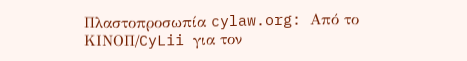Πλαστοπροσωπία cylaw.org: Από το ΚΙΝOΠ/CyLii για τον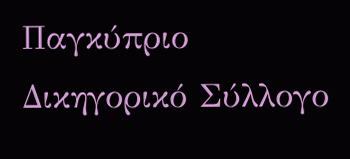Παγκύπριο Δικηγορικό Σύλλογο